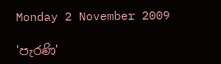Monday 2 November 2009

'පැරණි'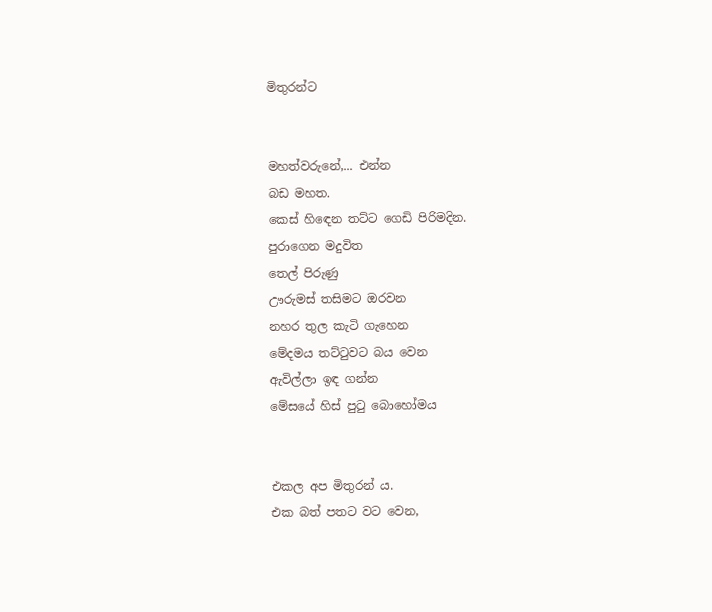මිතුරන්ට


මහත්වරුනේ,... එන්න
බඩ මහත.
කෙස් හිඳෙන තට්ට ගෙඩි පිරිමදින.
පුරාගෙන මදුවිත
තෙල් පිරුණු
ඌරුමස් තසිමට ඔරවන
නහර තුල කැටි ගැහෙන
මේදමය තට්ටුවට බය වෙන
ඇවිල්ලා ඉඳ ගන්න
මේසයේ හිස් පුටු බොහෝමය


එකල අප මිතුරන් ය.
එක බත් පතට වට වෙන,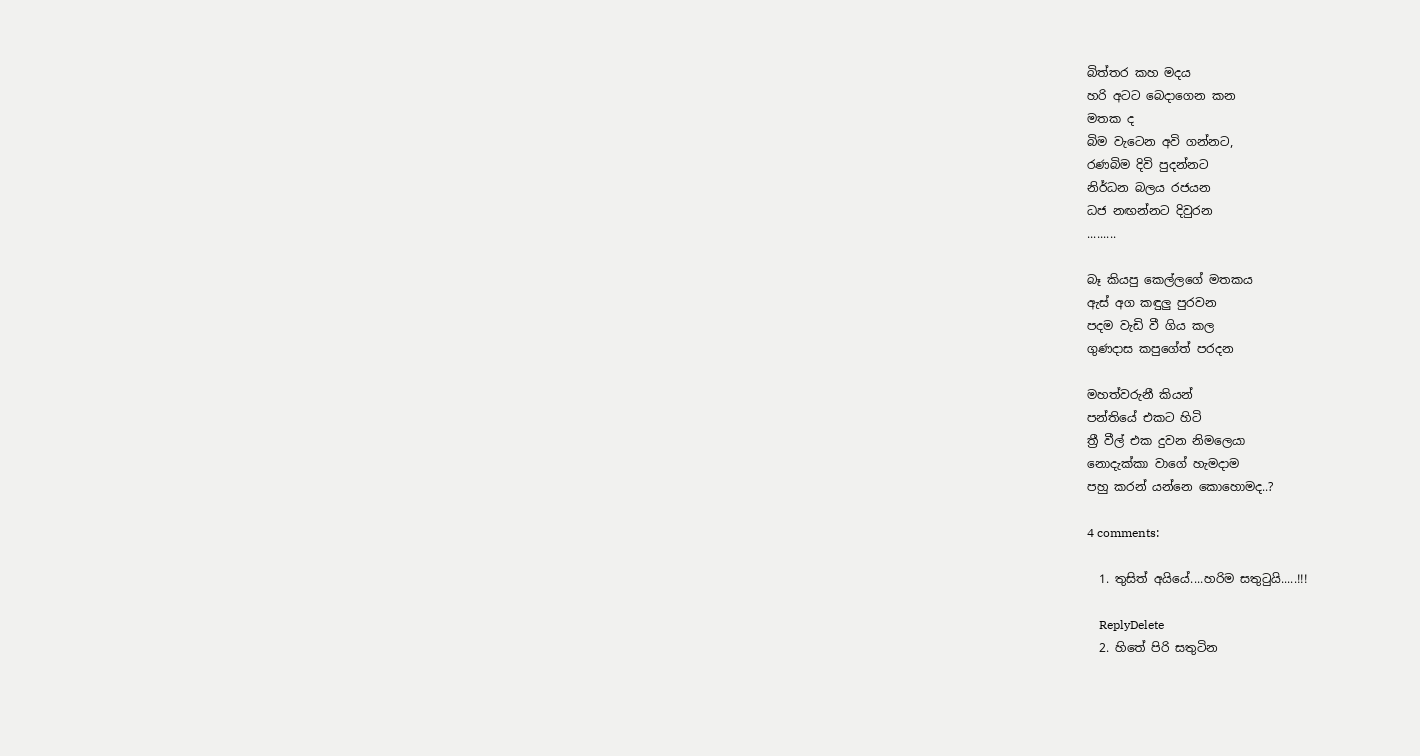බිත්තර කහ මදය
හරි අටට බෙදාගෙන කන
මතක ද
බිම වැටෙන අවි ගන්නට,
රණබිම දිවි පුදන්නට
නිර්ධන බලය රජයන
ධජ නඟන්නට දිවුරන
.........

බෑ කියපු කෙල්ලගේ මතකය
ඇස් අග කඳුලු පුරවන
පදම වැඩි වී ගිය කල
ගුණදාස කපුගේත් පරදන

මහත්වරුනී කියන්
පන්තියේ එකට හිටි
ත්‍රී වීල් එක දුවන නිමලෙයා
නොදැක්කා වාගේ හැමදාම
පහු කරන් යන්නෙ කොහොමද..?

4 comments:

  1. තුසිත් අයියේ....හරිම සතුටුයි.....!!!

    ReplyDelete
  2. හිතේ පිරි සතුටින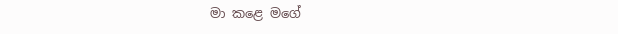මා කළෙ මගේ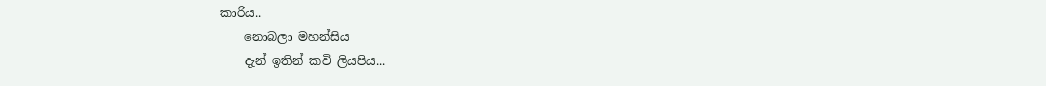කාරිය..
    නොබලා මහන්සිය
    දැන් ඉතින් කවි ලියපිය...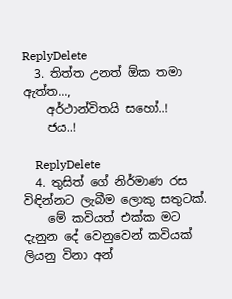ReplyDelete
  3. තිත්ත උනත් ඕක තමා ඇත්ත...,
    අර්ථාන්විතයි සහෝ..!
    ජය..!

    ReplyDelete
  4. තුසිත් ගේ නිර්මාණ රස විඳින්නට ලැබීම ලොකු සතුටක්.
    මේ කවියත් එක්ක මට දැනුන දේ වෙනුවෙන් කවියක් ලියනු විනා අන්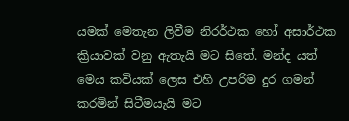යමක් මෙතැන ලිවීම නිරර්ථක හෝ අසාර්ථක ක්‍රියාවක් වනු ඇතැයි ම‍ට සිතේ. මන්ද යත් මෙය කවියක් ලෙස එහි උපරිම දුර ගමන් කරමින් සිටීමයැයි මට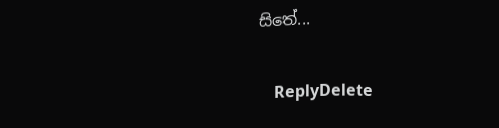සිතේ...

    ReplyDelete